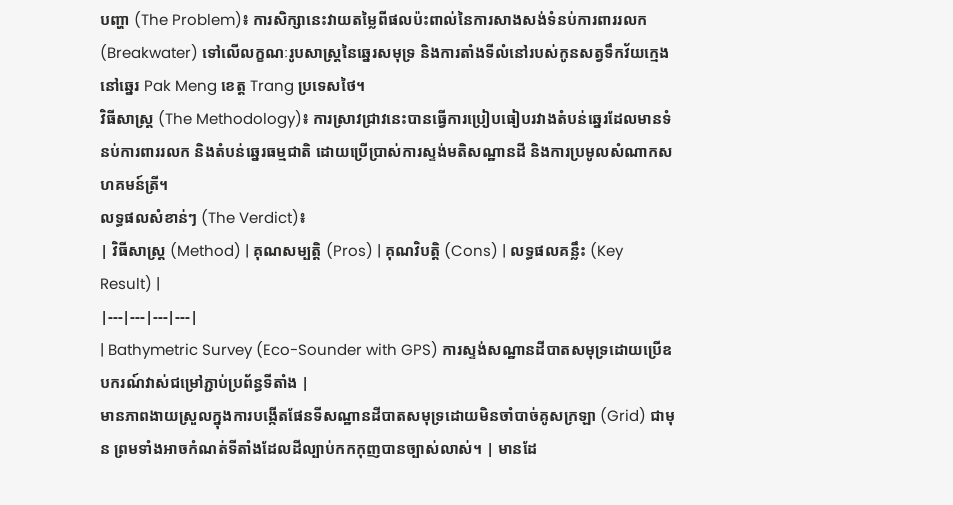បញ្ហា (The Problem)៖ ការសិក្សានេះវាយតម្លៃពីផលប៉ះពាល់នៃការសាងសង់ទំនប់ការពាររលក (Breakwater) ទៅលើលក្ខណៈរូបសាស្ត្រនៃឆ្នេរសមុទ្រ និងការតាំងទីលំនៅរបស់កូនសត្វទឹកវ័យក្មេងនៅឆ្នេរ Pak Meng ខេត្ត Trang ប្រទេសថៃ។
វិធីសាស្ត្រ (The Methodology)៖ ការស្រាវជ្រាវនេះបានធ្វើការប្រៀបធៀបរវាងតំបន់ឆ្នេរដែលមានទំនប់ការពាររលក និងតំបន់ឆ្នេរធម្មជាតិ ដោយប្រើប្រាស់ការស្ទង់មតិសណ្ឋានដី និងការប្រមូលសំណាកសហគមន៍ត្រី។
លទ្ធផលសំខាន់ៗ (The Verdict)៖
| វិធីសាស្ត្រ (Method) | គុណសម្បត្តិ (Pros) | គុណវិបត្តិ (Cons) | លទ្ធផលគន្លឹះ (Key Result) |
|---|---|---|---|
| Bathymetric Survey (Eco-Sounder with GPS) ការស្ទង់សណ្ឋានដីបាតសមុទ្រដោយប្រើឧបករណ៍វាស់ជម្រៅភ្ជាប់ប្រព័ន្ធទីតាំង |
មានភាពងាយស្រួលក្នុងការបង្កើតផែនទីសណ្ឋានដីបាតសមុទ្រដោយមិនចាំបាច់គូសក្រឡា (Grid) ជាមុន ព្រមទាំងអាចកំណត់ទីតាំងដែលដីល្បាប់កកកុញបានច្បាស់លាស់។ | មានដែ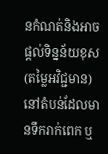នកំណត់និងអាចផ្តល់ទិន្នន័យខុស (តម្លៃអវិជ្ជមាន) នៅតំបន់ដែលមានទឹករាក់ពេក ឬ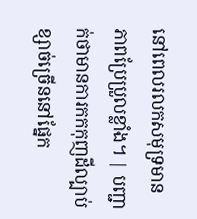នៅពេលរលកសមុទ្រមានភាពប្រែប្រួលខ្លាំង។ | បញ្ជាក់ថាមានការកកកុញដីល្បាប់ខ្សាច់ច្រើននៅផ្នែក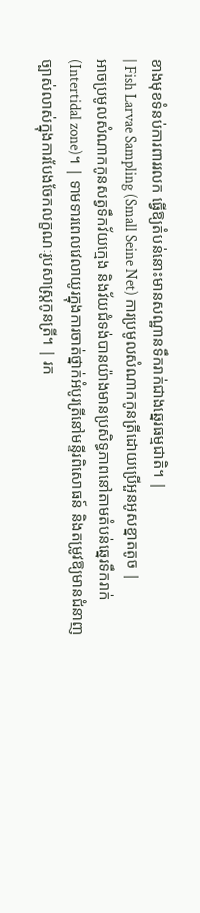ខាងមុខទំនប់ការពាររលក ធ្វើឱ្យតំបន់នោះមានសណ្ឋានទឹករាក់ជាងឆ្នេរធម្មជាតិ។ |
| Fish Larvae Sampling (Small Seine Net) ការប្រមូលសំណាកកូនត្រីដោយប្រើអួនអូសខ្នាតតូច |
អាចប្រមូលសំណាកកូនសត្វទឹកវ័យក្មេង និងវ័យជំទង់បានយ៉ាងមានប្រសិទ្ធភាពនៅតាមតំបន់ឆ្នេរទឹករាក់ (Intertidal zone)។ | ទាមទារពេលវេលាយូរក្នុងការចាត់ថ្នាក់អំបូរត្រីនៅមន្ទីរពិសោធន៍ និងតម្រូវឱ្យមានជំនាញច្បាស់លាស់ក្នុងការបែងចែកលក្ខណៈរូបសាស្ត្រកូនត្រី។ | រក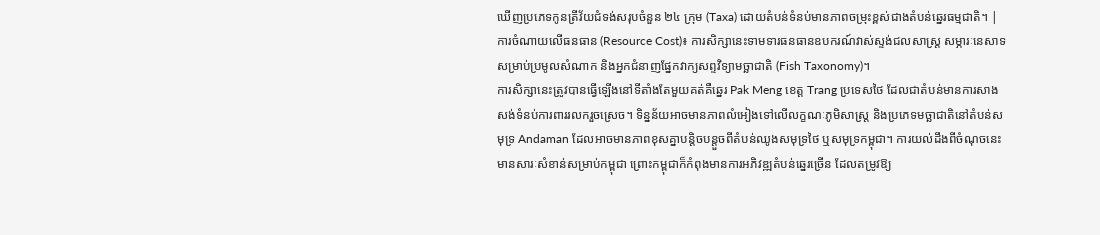ឃើញប្រភេទកូនត្រីវ័យជំទង់សរុបចំនួន ២៤ ក្រុម (Taxa) ដោយតំបន់ទំនប់មានភាពចម្រុះខ្ពស់ជាងតំបន់ឆ្នេរធម្មជាតិ។ |
ការចំណាយលើធនធាន (Resource Cost)៖ ការសិក្សានេះទាមទារធនធានឧបករណ៍វាស់ស្ទង់ជលសាស្ត្រ សម្ភារៈនេសាទសម្រាប់ប្រមូលសំណាក និងអ្នកជំនាញផ្នែកវាក្យសព្ទវិទ្យាមច្ឆាជាតិ (Fish Taxonomy)។
ការសិក្សានេះត្រូវបានធ្វើឡើងនៅទីតាំងតែមួយគត់គឺឆ្នេរ Pak Meng ខេត្ត Trang ប្រទេសថៃ ដែលជាតំបន់មានការសាងសង់ទំនប់ការពាររលករួចស្រេច។ ទិន្នន័យអាចមានភាពលំអៀងទៅលើលក្ខណៈភូមិសាស្ត្រ និងប្រភេទមច្ឆាជាតិនៅតំបន់សមុទ្រ Andaman ដែលអាចមានភាពខុសគ្នាបន្តិចបន្តួចពីតំបន់ឈូងសមុទ្រថៃ ឬសមុទ្រកម្ពុជា។ ការយល់ដឹងពីចំណុចនេះមានសារៈសំខាន់សម្រាប់កម្ពុជា ព្រោះកម្ពុជាក៏កំពុងមានការអភិវឌ្ឍតំបន់ឆ្នេរច្រើន ដែលតម្រូវឱ្យ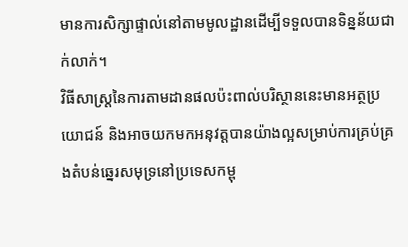មានការសិក្សាផ្ទាល់នៅតាមមូលដ្ឋានដើម្បីទទួលបានទិន្នន័យជាក់លាក់។
វិធីសាស្ត្រនៃការតាមដានផលប៉ះពាល់បរិស្ថាននេះមានអត្ថប្រយោជន៍ និងអាចយកមកអនុវត្តបានយ៉ាងល្អសម្រាប់ការគ្រប់គ្រងតំបន់ឆ្នេរសមុទ្រនៅប្រទេសកម្ពុ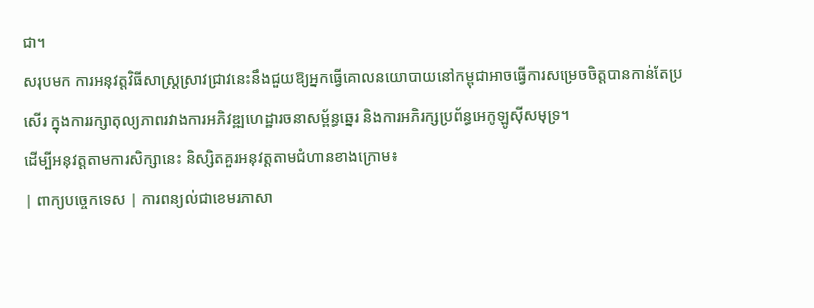ជា។
សរុបមក ការអនុវត្តវិធីសាស្ត្រស្រាវជ្រាវនេះនឹងជួយឱ្យអ្នកធ្វើគោលនយោបាយនៅកម្ពុជាអាចធ្វើការសម្រេចចិត្តបានកាន់តែប្រសើរ ក្នុងការរក្សាតុល្យភាពរវាងការអភិវឌ្ឍហេដ្ឋារចនាសម្ព័ន្ធឆ្នេរ និងការអភិរក្សប្រព័ន្ធអេកូឡូស៊ីសមុទ្រ។
ដើម្បីអនុវត្តតាមការសិក្សានេះ និស្សិតគួរអនុវត្តតាមជំហានខាងក្រោម៖
| ពាក្យបច្ចេកទេស | ការពន្យល់ជាខេមរភាសា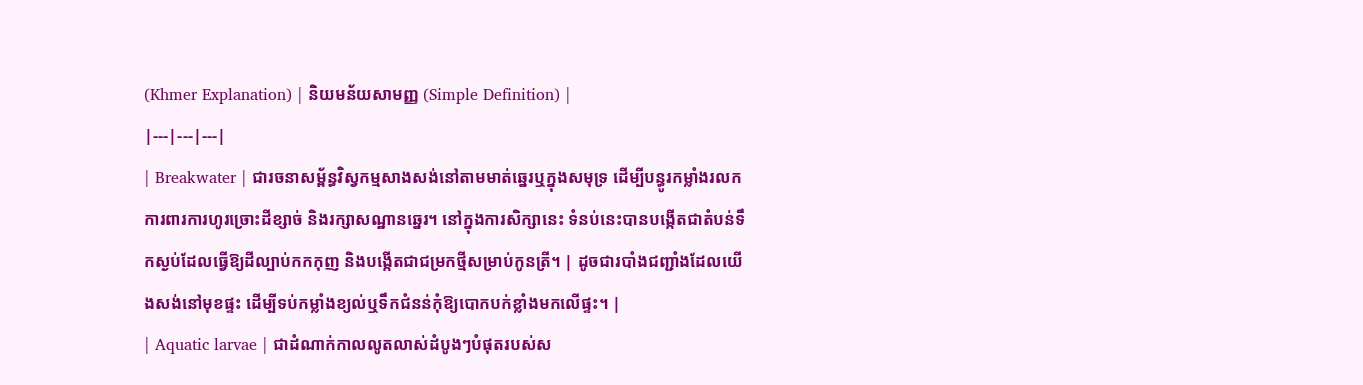(Khmer Explanation) | និយមន័យសាមញ្ញ (Simple Definition) |
|---|---|---|
| Breakwater | ជារចនាសម្ព័ន្ធវិស្វកម្មសាងសង់នៅតាមមាត់ឆ្នេរឬក្នុងសមុទ្រ ដើម្បីបន្ធូរកម្លាំងរលក ការពារការហូរច្រោះដីខ្សាច់ និងរក្សាសណ្ឋានឆ្នេរ។ នៅក្នុងការសិក្សានេះ ទំនប់នេះបានបង្កើតជាតំបន់ទឹកស្ងប់ដែលធ្វើឱ្យដីល្បាប់កកកុញ និងបង្កើតជាជម្រកថ្មីសម្រាប់កូនត្រី។ | ដូចជារបាំងជញ្ជាំងដែលយើងសង់នៅមុខផ្ទះ ដើម្បីទប់កម្លាំងខ្យល់ឬទឹកជំនន់កុំឱ្យបោកបក់ខ្លាំងមកលើផ្ទះ។ |
| Aquatic larvae | ជាដំណាក់កាលលូតលាស់ដំបូងៗបំផុតរបស់ស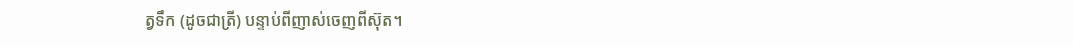ត្វទឹក (ដូចជាត្រី) បន្ទាប់ពីញាស់ចេញពីស៊ុត។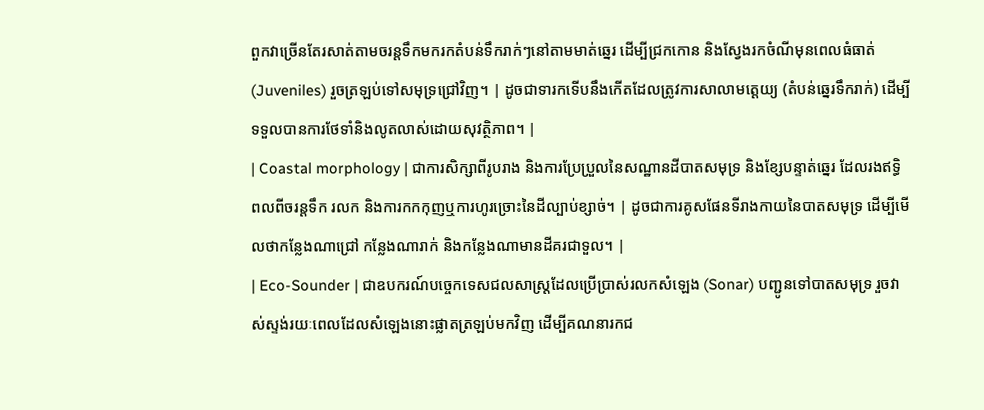ពួកវាច្រើនតែរសាត់តាមចរន្តទឹកមករកតំបន់ទឹករាក់ៗនៅតាមមាត់ឆ្នេរ ដើម្បីជ្រកកោន និងស្វែងរកចំណីមុនពេលធំធាត់ (Juveniles) រួចត្រឡប់ទៅសមុទ្រជ្រៅវិញ។ | ដូចជាទារកទើបនឹងកើតដែលត្រូវការសាលាមត្តេយ្យ (តំបន់ឆ្នេរទឹករាក់) ដើម្បីទទួលបានការថែទាំនិងលូតលាស់ដោយសុវត្ថិភាព។ |
| Coastal morphology | ជាការសិក្សាពីរូបរាង និងការប្រែប្រួលនៃសណ្ឋានដីបាតសមុទ្រ និងខ្សែបន្ទាត់ឆ្នេរ ដែលរងឥទ្ធិពលពីចរន្តទឹក រលក និងការកកកុញឬការហូរច្រោះនៃដីល្បាប់ខ្សាច់។ | ដូចជាការគូសផែនទីរាងកាយនៃបាតសមុទ្រ ដើម្បីមើលថាកន្លែងណាជ្រៅ កន្លែងណារាក់ និងកន្លែងណាមានដីគរជាទួល។ |
| Eco-Sounder | ជាឧបករណ៍បច្ចេកទេសជលសាស្ត្រដែលប្រើប្រាស់រលកសំឡេង (Sonar) បញ្ជូនទៅបាតសមុទ្រ រួចវាស់ស្ទង់រយៈពេលដែលសំឡេងនោះផ្លាតត្រឡប់មកវិញ ដើម្បីគណនារកជ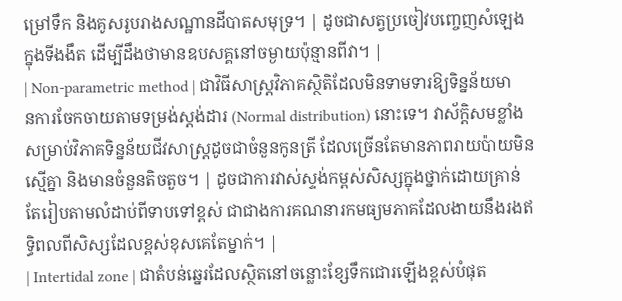ម្រៅទឹក និងគូសរូបរាងសណ្ឋានដីបាតសមុទ្រ។ | ដូចជាសត្វប្រចៀវបញ្ចេញសំឡេងក្នុងទីងងឹត ដើម្បីដឹងថាមានឧបសគ្គនៅចម្ងាយប៉ុន្មានពីវា។ |
| Non-parametric method | ជាវិធីសាស្ត្រវិភាគស្ថិតិដែលមិនទាមទារឱ្យទិន្នន័យមានការចែកចាយតាមទម្រង់ស្តង់ដារ (Normal distribution) នោះទេ។ វាស័ក្តិសមខ្លាំងសម្រាប់វិភាគទិន្នន័យជីវសាស្ត្រដូចជាចំនួនកូនត្រី ដែលច្រើនតែមានភាពរាយប៉ាយមិនស្មើគ្នា និងមានចំនួនតិចតួច។ | ដូចជាការវាស់ស្ទង់កម្ពស់សិស្សក្នុងថ្នាក់ដោយគ្រាន់តែរៀបតាមលំដាប់ពីទាបទៅខ្ពស់ ជាជាងការគណនារកមធ្យមភាគដែលងាយនឹងរងឥទ្ធិពលពីសិស្សដែលខ្ពស់ខុសគេតែម្នាក់។ |
| Intertidal zone | ជាតំបន់ឆ្នេរដែលស្ថិតនៅចន្លោះខ្សែទឹកជោរឡើងខ្ពស់បំផុត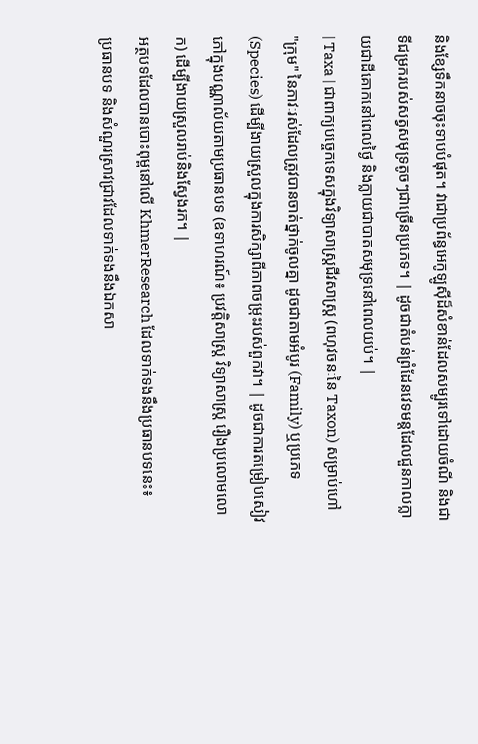និងខ្សែទឹកនាចចុះទាបបំផុត។ វាជាប្រព័ន្ធអេកូឡូស៊ីដ៏សំខាន់ដែលសម្បូរទៅដោយចំណី និងជាទីជម្រករបស់សត្វសមុទ្រតូចៗជាច្រើនប្រភេទ។ | ដូចជាតំបន់ព្រំដែនវេទមន្តដែលជួនកាលក្លាយជាដីគោកនៅពេលថ្ងៃ និងក្លាយជាបាតសមុទ្រនៅពេលយប់។ |
| Taxa | ជាពាក្យបច្ចេកទេសក្នុងវិទ្យាសាស្ត្រជីវសាស្ត្រ (ពហុវចនៈនៃ Taxon) សម្រាប់ហៅ "ក្រុម" នៃភាវៈរស់ដែលត្រូវបានចាត់ថ្នាក់ចូលគ្នា ដូចជាតាមអំបូរ (Family) ឬប្រភេទ (Species) ដើម្បីងាយស្រួលក្នុងការសិក្សាពីភាពចម្រុះរបស់ពួកវា។ | ដូចជាការតម្រៀបសៀវភៅក្នុងបណ្ណាល័យតាមប្រធានបទ (ឧទាហរណ៍៖ ប្រវត្តិសាស្ត្រ វិទ្យាសាស្ត្រ រឿងប្រលោមលោក) ដើម្បីងាយស្រួលរាប់និងស្វែងរក។ |
អត្ថបទដែលបានបោះពុម្ពនៅលើ KhmerResearch ដែលទាក់ទងនឹងប្រធានបទនេះ៖
ប្រធានបទ និងសំណួរស្រាវជ្រាវដែលទាក់ទងនឹងឯកសា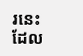រនេះ ដែល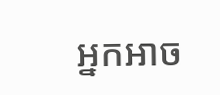អ្នកអាច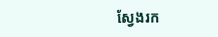ស្វែងរក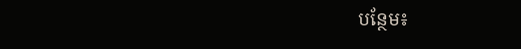បន្ថែម៖